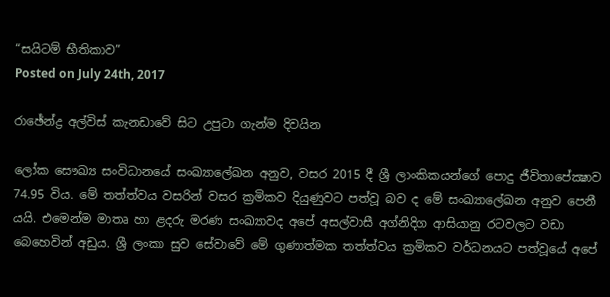“සයිටම් භීතිකාව”
Posted on July 24th, 2017

රාඡේන්ද්‍ර අල්විස්‌ කැනඩාවේ සිට උපුටා ගැන්ම දිවයින

ලෝක සෞඛ්‍ය සංවිධානයේ සංඛ්‍යාලේඛන අනුව, වසර 2015 දී ශ්‍රී ලාංකිකයන්ගේ පොදු ජීවිතාපේක්‍ෂාව 74.95 විය. මේ තත්ත්වය වසරින් වසර ක්‍රමිකව දියුණුවට පත්වූ බව ද මේ සංඛ්‍යාලේඛන අනුව පෙනී යයි. එමෙන්ම මාතෘ හා ළදරු මරණ සංඛ්‍යාවද අපේ අසල්වාසී අග්නිදිග ආසියානු රටවලට වඩා බෙහෙවින් අඩුය. ශ්‍රී ලංකා සුව සේවාවේ මේ ගුණාත්මක තත්ත්වය ක්‍රමිකව වර්ධනයට පත්වූයේ අපේ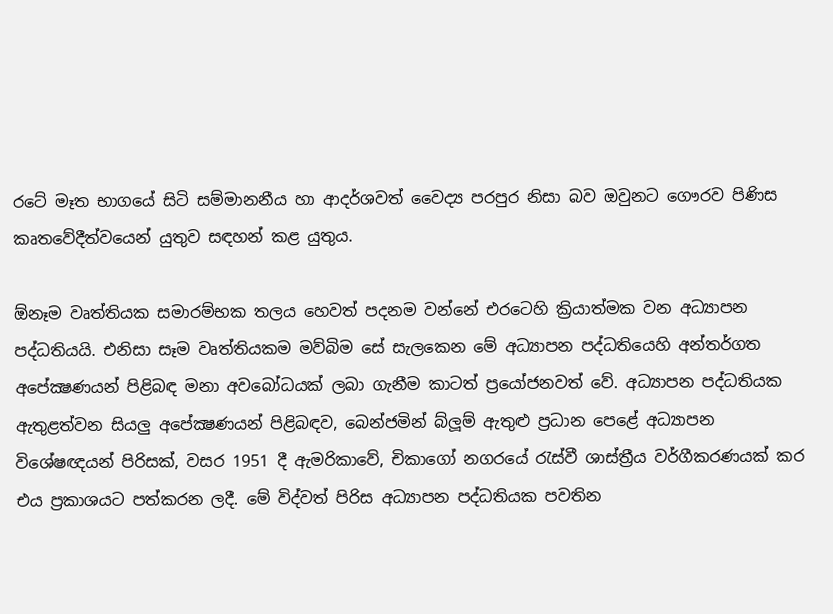රටේ මෑත භාගයේ සිටි සම්මානනීය හා ආදර්ශවත් වෛද්‍ය පරපුර නිසා බව ඔවුනට ගෞරව පිණිස කෘතවේදීත්වයෙන් යුතුව සඳහන් කළ යුතුය.

ඕනෑම වෘත්තියක සමාරම්භක තලය හෙවත් පදනම වන්නේ එරටෙහි ක්‍රියාත්මක වන අධ්‍යාපන පද්ධතියයි. එනිසා සෑම වෘත්තියකම මව්බිම සේ සැලකෙන මේ අධ්‍යාපන පද්ධතියෙහි අන්තර්ගත අපේක්‍ෂණයන් පිළිබඳ මනා අවබෝධයක්‌ ලබා ගැනීම කාටත් ප්‍රයෝජනවත් වේ. අධ්‍යාපන පද්ධතියක ඇතුළත්වන සියලු අපේක්‍ෂණයන් පිළිබඳව, බෙන්ජමින් බ්ලූම් ඇතුළු ප්‍රධාන පෙළේ අධ්‍යාපන විශේෂඥයන් පිරිසක්‌, වසර 1951 දී ඇමරිකාවේ, චිකාගෝ නගරයේ රැස්‌වී ශාස්‌ත්‍රීය වර්ගීකරණයක්‌ කර එය ප්‍රකාශයට පත්කරන ලදී. මේ විද්වත් පිරිස අධ්‍යාපන පද්ධතියක පවතින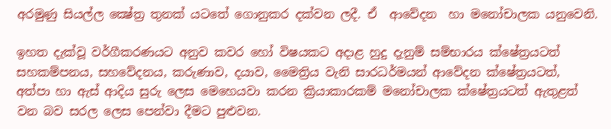අරමුණු සියල්ල ක්‍ෂේත්‍ර තුනක්‌ යටතේ ගොනුකර දක්‌වන ලදී. ඒ  ආවේදන  හා මනෝචාලක යනුවෙනි.

ඉහත දැක්‌වූ වර්ගීකරණයට අනුව කවර හෝ විෂයකට අදාළ හුදු දැනුම් සම්භාරය ක්‌ෂේත්‍රයටත් සහකම්පනය, සහවේදනය, කරුණාව, දයාව, මෛත්‍රිය වැනි සාරධර්මයන් ආවේදන ක්‌ෂේත්‍රයටත්, අත්පා හා ඇස්‌ ආදිය සුරු ලෙස මෙහෙයවා කරන ක්‍රියාකාරකම් මනෝචාලක ක්‌ෂේත්‍රයටත් ඇතුළත් වන බව සරල ලෙස පෙන්වා දීමට පුළුවන.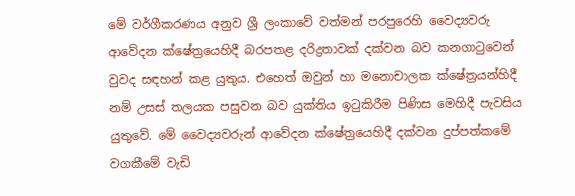මේ වර්ගීකරණය අනුව ශ්‍රී ලංකාවේ වත්මන් පරපුරෙහි වෛද්‍යවරු ආවේදන ක්‌ෂේත්‍රයෙහිදී බරපතළ දරිද්‍රතාවක්‌ දක්‌වන බව කනගාටුවෙන් වුවද සඳහන් කළ යුතුය. එහෙත් ඔවුන් හා මනොචාලක ක්‌ෂේත්‍රයන්හිදී නම් උසස්‌ තලයක පසුවන බව යුක්‌තිය ඉටුකිරීම පිණිස මෙහිදී පැවසිය යුතුවේ. මේ වෛද්‍යවරුන් ආවේදන ක්‌ෂේත්‍රයෙහිදී දක්‌වන දුප්පත්කමේ වගකීමේ වැඩි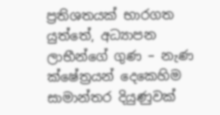ප්‍රතිශතයක්‌ භාරගත යුත්තේ, අධ්‍යාපන ලාභීන්ගේ ගුණ – නැණ ක්‌ෂේත්‍රයන් දෙකෙහිම සාමාන්තර දියුණුවක්‌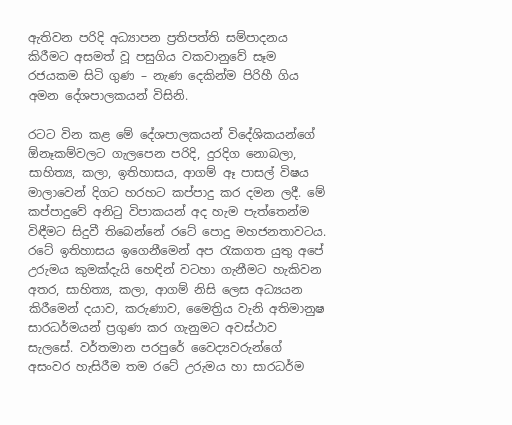ඇතිවන පරිදි අධ්‍යාපන ප්‍රතිපත්ති සම්පාදනය කිරීමට අසමත් වූ පසුගිය වකවානුවේ සෑම රජයකම සිටි ගුණ – නැණ දෙකින්ම පිරිහී ගිය අමන දේශපාලකයන් විසිනි.

රටට වින කළ මේ දේශපාලකයන් විදේශිකයන්ගේ ඕනෑකම්වලට ගැලපෙන පරිදි, දුරදිග නොබලා, සාහිත්‍ය, කලා, ඉතිහාසය, ආගම් ඈ පාසල් විෂය මාලාවෙන් දිගට හරහට කප්පාදු කර දමන ලදී. මේ කප්පාදුවේ අනිටු විපාකයන් අද හැම පැත්තෙන්ම විඳීමට සිදුවී තිබෙන්නේ රටේ පොදු මහජනතාවටය. රටේ ඉතිහාසය ඉගෙනීමෙන් අප රැකගත යුතු අපේ උරුමය කුමක්‌දැයි හෙඳින් වටහා ගැනීමට හැකිවන අතර, සාහිත්‍ය, කලා, ආගම් නිසි ලෙස අධ්‍යයන කිරීමෙන් දයාව, කරුණාව, මෛත්‍රිය වැනි අතිමානුෂ සාරධර්මයන් ප්‍රගුණ කර ගැනුමට අවස්‌ථාව සැලසේ. වර්තමාන පරපුරේ වෛද්‍යවරුන්ගේ අසංවර හැසිරීම තම රටේ උරුමය හා සාරධර්ම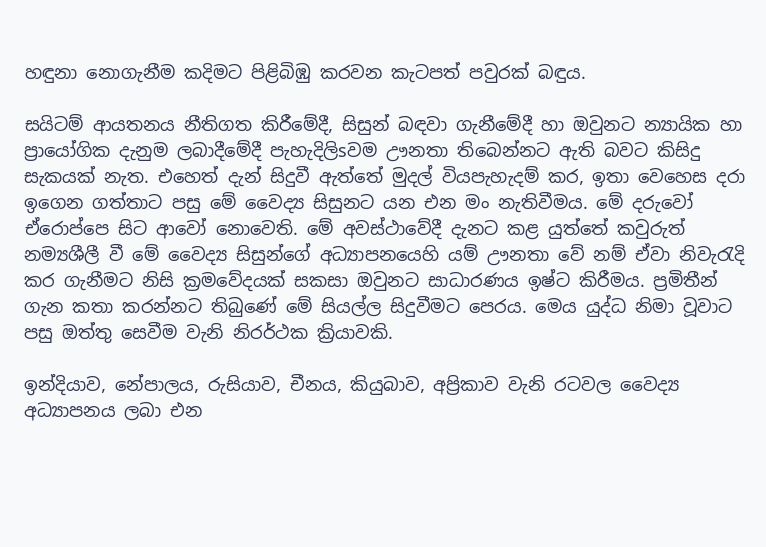හඳුනා නොගැනීම කදිමට පිළිබිඹු කරවන කැටපත් පවුරක්‌ බඳුය.

සයිටම් ආයතනය නීතිගත කිරීමේදී, සිසුන් බඳවා ගැනීමේදී හා ඔවුනට න්‍යායික හා ප්‍රායෝගික දැනුම ලබාදීමේදී පැහැදිලිsවම ඌනතා තිබෙන්නට ඇති බවට කිසිදු සැකයක්‌ නැත. එහෙත් දැන් සිදුවී ඇත්තේ මුදල් වියපැහැදම් කර, ඉතා වෙහෙස දරා ඉගෙන ගත්තාට පසු මේ වෛද්‍ය සිසුනට යන එන මං නැතිවීමය. මේ දරුවෝ ඒරොප්පෙ සිට ආවෝ නොවෙති. මේ අවස්‌ථාවේදී දැනට කළ යුත්තේ කවුරුත් නම්‍යශීලී වී මේ වෛද්‍ය සිසුන්ගේ අධ්‍යාපනයෙහි යම් ඌනතා වේ නම් ඒවා නිවැරැදි කර ගැනීමට නිසි ක්‍රමවේදයක්‌ සකසා ඔවුනට සාධාරණය ඉෂ්ට කිරීමය. ප්‍රමිතීන් ගැන කතා කරන්නට තිබුණේ මේ සියල්ල සිදුවීමට පෙරය. මෙය යුද්ධ නිමා වූවාට පසු ඔත්තු සෙවීම වැනි නිරර්ථක ක්‍රියාවකි.

ඉන්දියාව, නේපාලය, රුසියාව, චීනය, කියුබාව, අප්‍රිකාව වැනි රටවල වෛද්‍ය අධ්‍යාපනය ලබා එන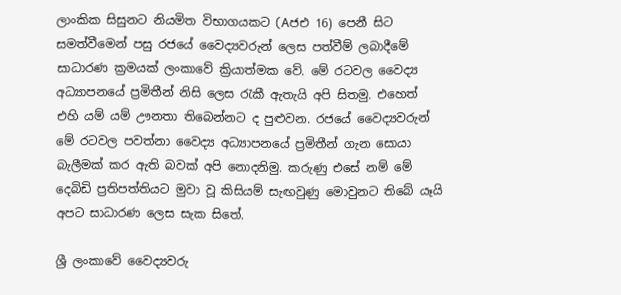ලාංකික සිසුනට නියමිත විභාගයකට (Aජඑ 16) පෙනී සිට සමත්වීමෙන් පසු රජයේ වෛද්‍යවරුන් ලෙස පත්වීම් ලබාදීමේ සාධාරණ ක්‍රමයක්‌ ලංකාවේ ක්‍රියාත්මක වේ. මේ රටවල වෛද්‍ය අධ්‍යාපනයේ ප්‍රමිතීන් නිසි ලෙස රැකී ඇතැයි අපි සිතමු. එහෙත් එහි යම් යම් ඌනතා තිබෙන්නට ද පුළුවන. රජයේ වෛද්‍යවරුන් මේ රටවල පවත්නා වෛද්‍ය අධ්‍යාපනයේ ප්‍රමිතීන් ගැන සොයා බැලීමක්‌ කර ඇති බවක්‌ අපි නොදනිමු. කරුණු එසේ නම් මේ දෙබිඩි ප්‍රතිපත්තියට මුවා වූ කිසියම් සැඟවුණු මොවුනට තිබේ යෑයි අපට සාධාරණ ලෙස සැක සිතේ.

ශ්‍රී ලංකාවේ වෛද්‍යවරු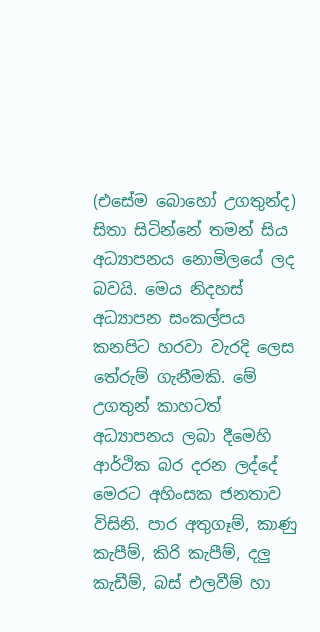(එසේම බොහෝ උගතුන්ද) සිතා සිටින්නේ තමන් සිය අධ්‍යාපනය නොමිලයේ ලද බවයි. මෙය නිදහස්‌ අධ්‍යාපන සංකල්පය කනපිට හරවා වැරදි ලෙස තේරුම් ගැනීමකි. මේ උගතුන් කාහටත් අධ්‍යාපනය ලබා දීමෙහි ආර්ථික බර දරන ලද්දේ මෙරට අහිංසක ජනතාව විසිනි. පාර අතුගෑම්, කාණු කැපීම්, කිරි කැපීම්, දලු කැඩීම්, බස්‌ එලවීම් හා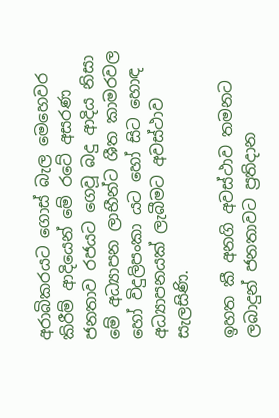අරාබිකරයට ගොස්‌ බැල මෙහෙවර කිරීම් ආදියෙන් මේ රටේ අසරණ ජනතාව රජයට ගෙවූ බදු ආදිය නිසා මේ අධ්‍යාපන ලාභීන්ට ශීත කාමරවල හෝ විදුලිපංකා යට හෝ සිට හොඳ අධ්‍යාපනයක්‌ ලැබීමට අවස්‌ථාව සැලසිණි.

ඉහත කී අනගි අවස්‌ථාව තමනට ලබාදුන් ජනතාවට ප්‍රතිදාන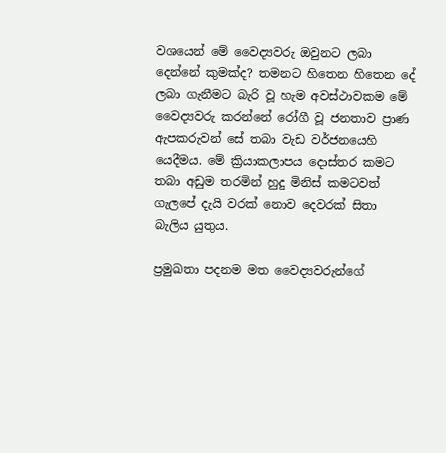වශයෙන් මේ වෛද්‍යවරු ඔවුනට ලබා දෙන්නේ කුමක්‌ද? තමනට හිතෙන හිතෙන දේ ලබා ගැනීමට බැරි වූ හැම අවස්‌ථාවකම මේ වෛද්‍යවරු කරන්නේ රෝගී වූ ජනතාව ප්‍රාණ ඇපකරුවන් සේ තබා වැඩ වර්ජනයෙහි යෙදීමය. මේ ක්‍රියාකලාපය දොස්‌තර කමට තබා අඩුම තරමින් හුදු මිනිස්‌ කමටවත් ගැලපේ දැයි වරක්‌ නොව දෙවරක්‌ සිතා බැලිය යුතුය.

ප්‍රමුඛතා පදනම මත වෛද්‍යවරුන්ගේ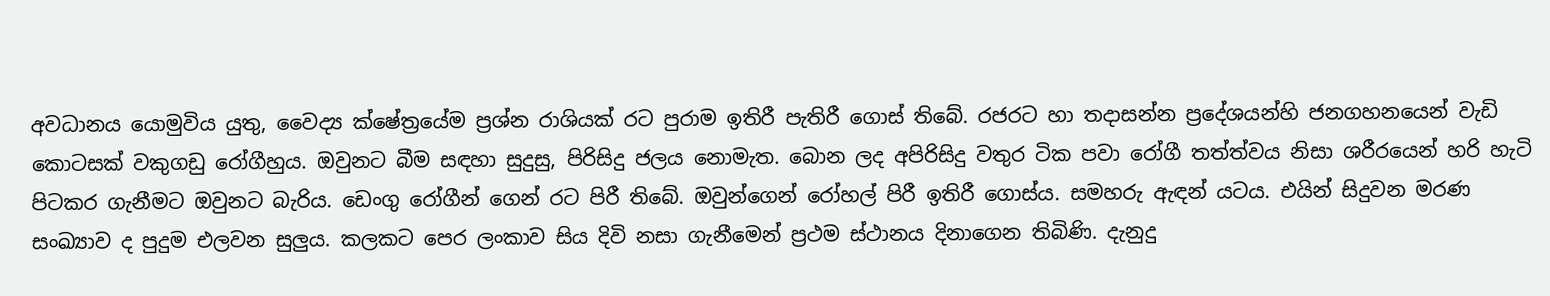අවධානය යොමුවිය යුතු, වෛද්‍ය ක්‌ෂේත්‍රයේම ප්‍රශ්න රාශියක්‌ රට පුරාම ඉතිරී පැතිරී ගොස්‌ තිබේ. රජරට හා තදාසන්න ප්‍රදේශයන්හි ජනගහනයෙන් වැඩි කොටසක්‌ වකුගඩු රෝගීහුය. ඔවුනට බීම සඳහා සුදුසු, පිරිසිදු ජලය නොමැත. බොන ලද අපිරිසිදු වතුර ටික පවා රෝගී තත්ත්වය නිසා ශරීරයෙන් හරි හැටි පිටකර ගැනීමට ඔවුනට බැරිය. ඩෙංගු රෝගීන් ගෙන් රට පිරී තිබේ. ඔවුන්ගෙන් රෝහල් පිරී ඉතිරී ගොස්‌ය. සමහරු ඇඳන් යටය. එයින් සිදුවන මරණ සංඛ්‍යාව ද පුදුම එලවන සුලුය. කලකට පෙර ලංකාව සිය දිවි නසා ගැනීමෙන් ප්‍රථම ස්‌ථානය දිනාගෙන තිබිණි. දැනුදු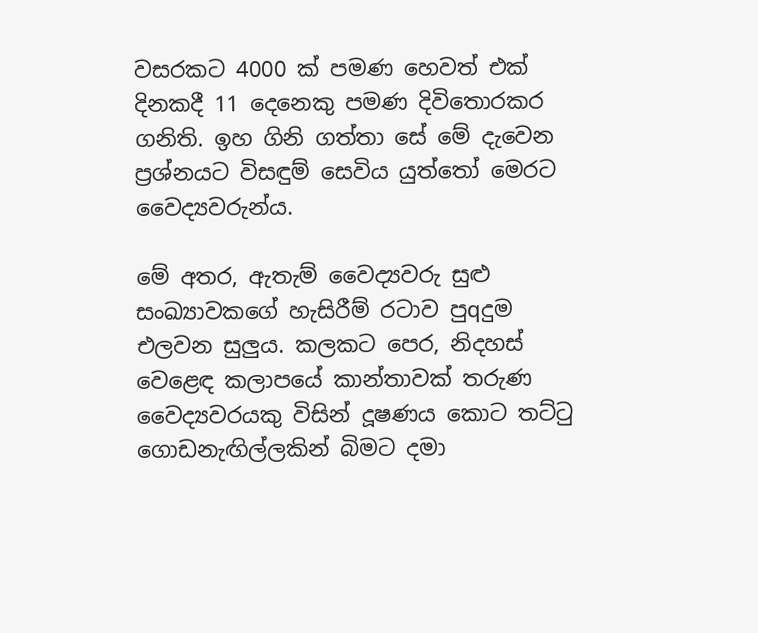වසරකට 4000 ක්‌ පමණ හෙවත් එක්‌ දිනකදී 11 දෙනෙකු පමණ දිවිතොරකර ගනිති. ඉහ ගිනි ගත්තා සේ මේ දැවෙන ප්‍රශ්නයට විසඳුම් සෙවිය යුත්තෝ මෙරට වෛද්‍යවරුන්ය.

මේ අතර, ඇතැම් වෛද්‍යවරු සුළු සංඛ්‍යාවකගේ හැසිරීම් රටාව පුqදුම එලවන සුලුය. කලකට පෙර, නිදහස්‌ වෙළෙඳ කලාපයේ කාන්තාවක්‌ තරුණ වෛද්‍යවරයකු විසින් දූෂණය කොට තට්‌ටු ගොඩනැඟිල්ලකින් බිමට දමා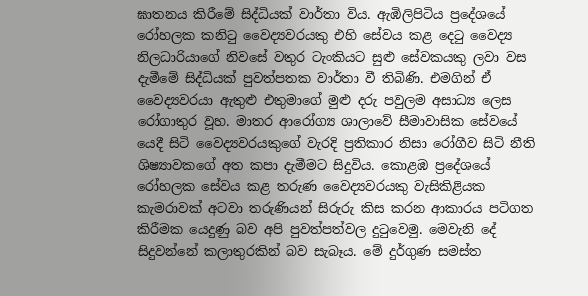ඝාතනය කිරීමේ සිද්ධියක්‌ වාර්තා විය. ඇඹිලිපිටිය ප්‍රදේශයේ රෝහලක කනිටු වෛද්‍යවරයකු එහි සේවය කළ දෙටු වෛද්‍ය නිලධාරියාගේ නිවසේ වතුර ටැංකියට සුළු සේවකයකු ලවා වස දැමීමේ සිද්ධියක්‌ පුවත්පතක වාර්තා වී තිබිණි. එමගින් ඒ වෛද්‍යවරයා ඇතුළු එතුමාගේ මුළු දරු පවුලම අසාධ්‍ය ලෙස රෝගාතුර වූහ. මාතර ආරෝග්‍ය ශාලාවේ සීමාවාසික සේවයේ යෙදී සිටි වෛද්‍යවරයකුගේ වැරදි ප්‍රතිකාර නිසා රෝගීව සිටි නීති ශිෂ්‍යාවකගේ අත කපා දැමීමට සිදුවිය. කොළඹ ප්‍රදේශයේ රෝහලක සේවය කළ තරුණ වෛද්‍යවරයකු වැසිකිළියක කැමරාවක්‌ අටවා තරුණියන් සිරුරු කිස කරන ආකාරය පටිගත කිරීමක යෙදුණු බව අපි පුවත්පත්වල දුටුවෙමු. මෙවැනි දේ සිදුවන්නේ කලාතුරකින් බව සැබෑය. මේ දුර්ගුණ සමස්‌ත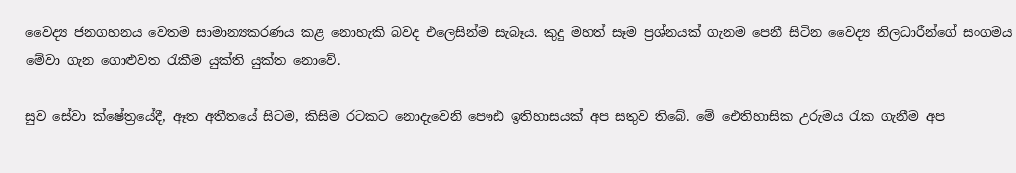වෛද්‍ය ජනගහනය වෙතම සාමාන්‍යකරණය කළ නොහැකි බවද එලෙසින්ම සැබෑය. කුදු මහත් සෑම ප්‍රශ්නයක්‌ ගැනම පෙනී සිටින වෛද්‍ය නිලධාරීන්ගේ සංගමය මේවා ගැන ගොළුවත රැකීම යුක්‌ති යුක්‌ත නොවේ.

සුව සේවා ක්‌ෂේත්‍රයේදී, ඈත අතීතයේ සිටම, කිසිම රටකට නොදැවෙනි පෞඪ ඉතිහාසයක්‌ අප සතුව තිබේ. මේ ඓතිහාසික උරුමය රැක ගැනීම අප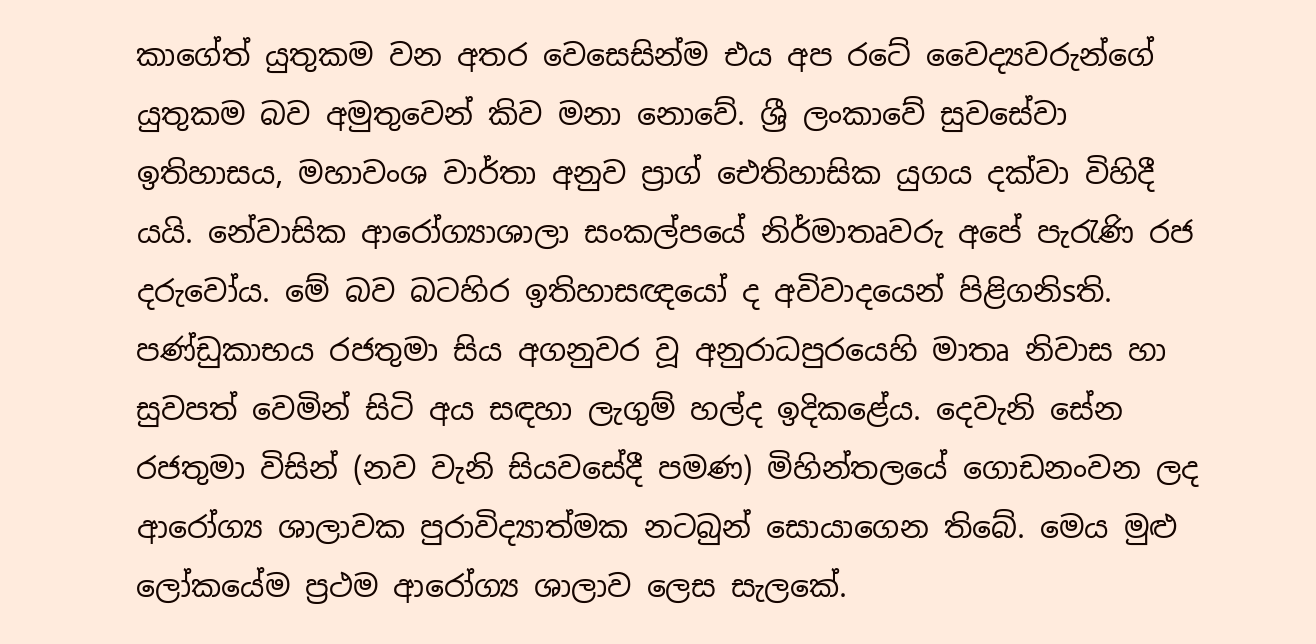කාගේත් යුතුකම වන අතර වෙසෙසින්ම එය අප රටේ වෛද්‍යවරුන්ගේ යුතුකම බව අමුතුවෙන් කිව මනා නොවේ. ශ්‍රී ලංකාවේ සුවසේවා ඉතිහාසය, මහාවංශ වාර්තා අනුව ප්‍රාග් ඓතිහාසික යුගය දක්‌වා විහිදී යයි. නේවාසික ආරෝග්‍යාශාලා සංකල්පයේ නිර්මාතෘවරු අපේ පැරැණි රජ දරුවෝය. මේ බව බටහිර ඉතිහාසඥයෝ ද අවිවාදයෙන් පිළිගනිsති. පණ්‌ඩුකාභය රජතුමා සිය අගනුවර වූ අනුරාධපුරයෙහි මාතෘ නිවාස හා සුවපත් වෙමින් සිටි අය සඳහා ලැගුම් හල්ද ඉදිකළේය. දෙවැනි සේන රජතුමා විසින් (නව වැනි සියවසේදී පමණ) මිහින්තලයේ ගොඩනංවන ලද ආරෝග්‍ය ශාලාවක පුරාවිද්‍යාත්මක නටබුන් සොයාගෙන තිබේ. මෙය මුළු ලෝකයේම ප්‍රථම ආරෝග්‍ය ශාලාව ලෙස සැලකේ.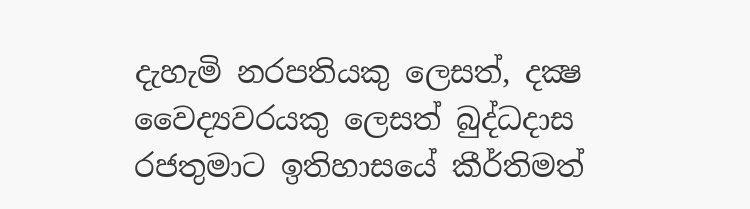දැහැමි නරපතියකු ලෙසත්, දක්‍ෂ වෛද්‍යවරයකු ලෙසත් බුද්ධදාස රජතුමාට ඉතිහාසයේ කීර්තිමත්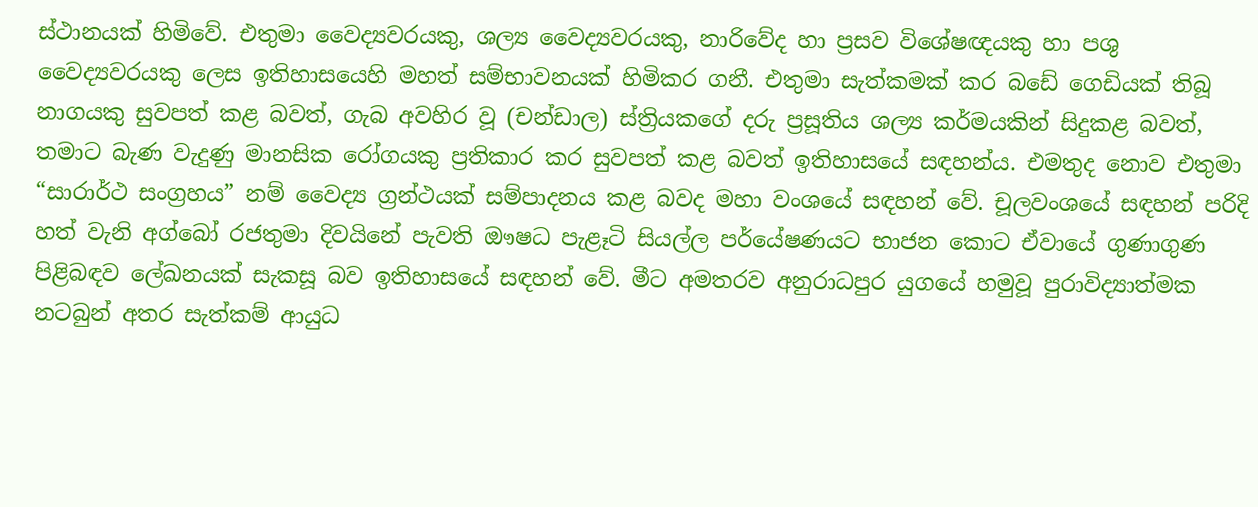ස්‌ථානයක්‌ හිමිවේ. එතුමා වෛද්‍යවරයකු, ශල්‍ය වෛද්‍යවරයකු, නාරිවේද හා ප්‍රසව විශේෂඥයකු හා පශු වෛද්‍යවරයකු ලෙස ඉතිහාසයෙහි මහත් සම්භාවනයක්‌ හිමිකර ගනී. එතුමා සැත්කමක්‌ කර බඩේ ගෙඩියක්‌ තිබූ නාගයකු සුවපත් කළ බවත්, ගැබ අවහිර වූ (චන්ඩාල) ස්‌ත්‍රියකගේ දරු ප්‍රසූතිය ශල්‍ය කර්මයකින් සිදුකළ බවත්, තමාට බැණ වැදුණු මානසික රෝගයකු ප්‍රතිකාර කර සුවපත් කළ බවත් ඉතිහාසයේ සඳහන්ය. එමතුද නොව එතුමා “සාරාර්ථ සංග්‍රහය” නම් වෛද්‍ය ග්‍රන්ථයක්‌ සම්පාදනය කළ බවද මහා වංශයේ සඳහන් වේ. චූලවංශයේ සඳහන් පරිදි හත් වැනි අග්බෝ රජතුමා දිවයිනේ පැවති ඖෂධ පැළෑටි සියල්ල පර්යේෂණයට භාජන කොට ඒවායේ ගුණාගුණ පිළිබඳව ලේඛනයක්‌ සැකසූ බව ඉතිහාසයේ සඳහන් වේ. මීට අමතරව අනුරාධපුර යුගයේ හමුවූ පුරාවිද්‍යාත්මක නටබුන් අතර සැත්කම් ආයුධ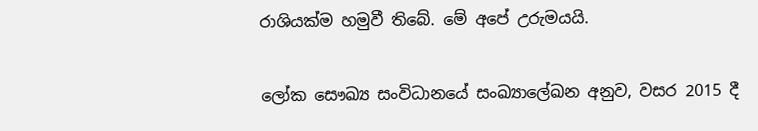රාශියක්‌ම හමුවී තිබේ. මේ අපේ උරුමයයි.

ලෝක සෞඛ්‍ය සංවිධානයේ සංඛ්‍යාලේඛන අනුව, වසර 2015 දී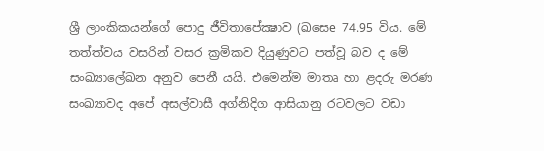ශ්‍රී ලාංකිකයන්ගේ පොදු ජීවිතාපේක්‍ෂාව (ඛසෙe 74.95 විය. මේ තත්ත්වය වසරින් වසර ක්‍රමිකව දියුණුවට පත්වූ බව ද මේ සංඛ්‍යාලේඛන අනුව පෙනී යයි. එමෙන්ම මාතෘ හා ළදරු මරණ සංඛ්‍යාවද අපේ අසල්වාසී අග්නිදිග ආසියානු රටවලට වඩා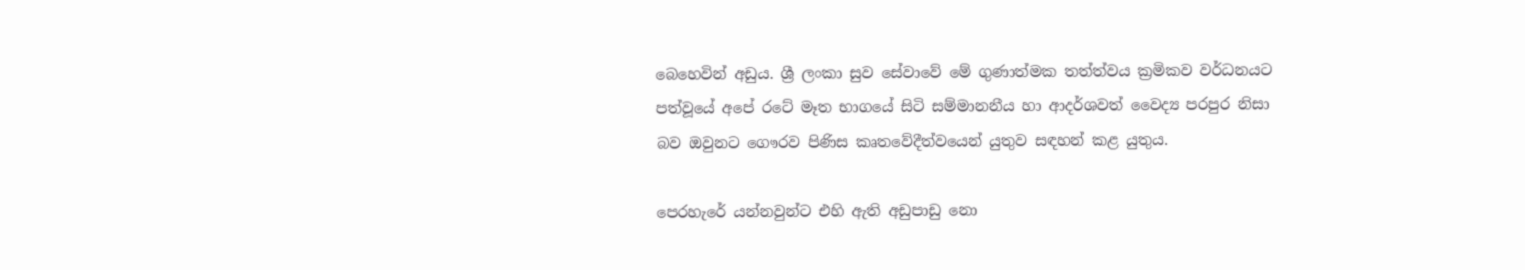බෙහෙවින් අඩුය. ශ්‍රී ලංකා සුව සේවාවේ මේ ගුණාත්මක තත්ත්වය ක්‍රමිකව වර්ධනයට පත්වූයේ අපේ රටේ මෑත භාගයේ සිටි සම්මානනීය හා ආදර්ශවත් වෛද්‍ය පරපුර නිසා බව ඔවුනට ගෞරව පිණිස කෘතවේදීත්වයෙන් යුතුව සඳහන් කළ යුතුය.

පෙරහැරේ යන්නවුන්ට එහි ඇති අඩුපාඩු නො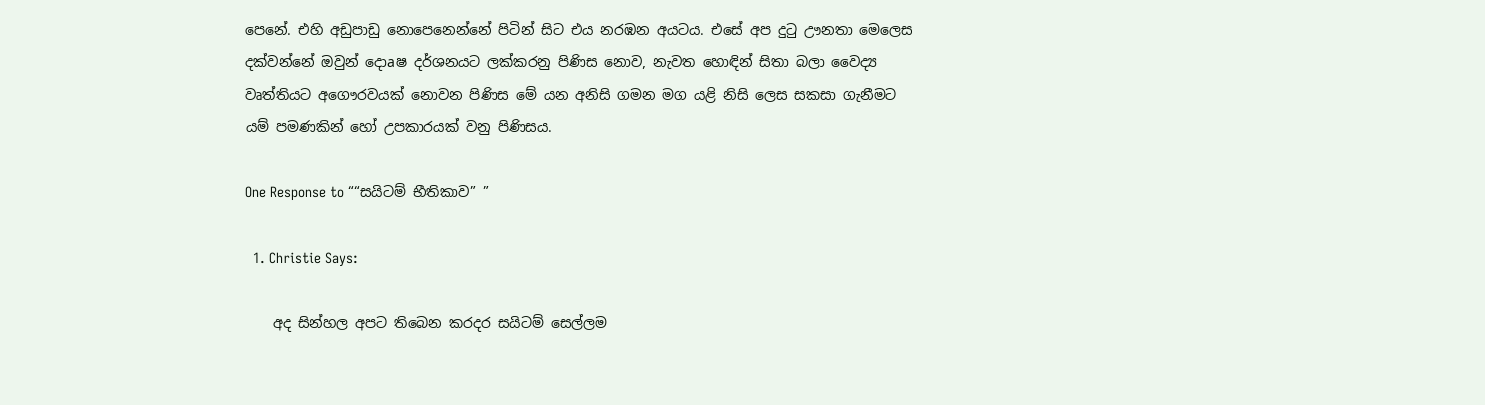පෙනේ. එහි අඩුපාඩු නොපෙනෙන්නේ පිටින් සිට එය නරඹන අයටය. එසේ අප දුටු ඌනතා මෙලෙස දක්‌වන්නේ ඔවුන් දොaෂ දර්ශනයට ලක්‌කරනු පිණිස නොව, නැවත හොඳින් සිතා බලා වෛද්‍ය වෘත්තියට අගෞරවයක්‌ නොවන පිණිස මේ යන අනිසි ගමන මග යළි නිසි ලෙස සකසා ගැනීමට යම් පමණකින් හෝ උපකාරයක්‌ වනු පිණිසය.

One Response to ““සයිටම් භීතිකාව” ”

  1. Christie Says:

    අද සින්හල අපට තිබෙන කරදර සයිටම් සෙල්ලම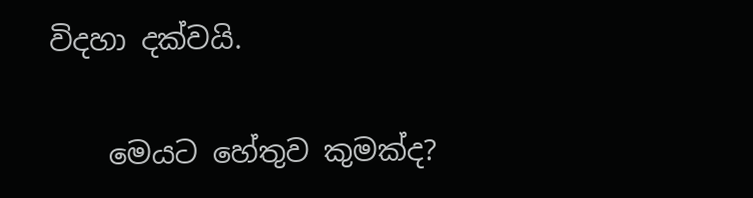විදහා දක්වයි.

    මෙයට හේතුව කුමක්ද?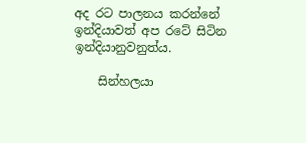අද රට පාලනය කරන්නේ ඉන්දියාවත් අප රටේ සිටින ඉන්දියානුවනුත්ය.

    සින්හලයා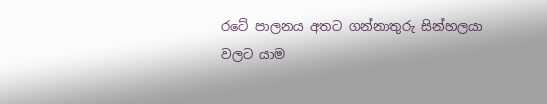රටේ පාලනය අතට ගන්නාතුරු සින්හලයා වලට යාම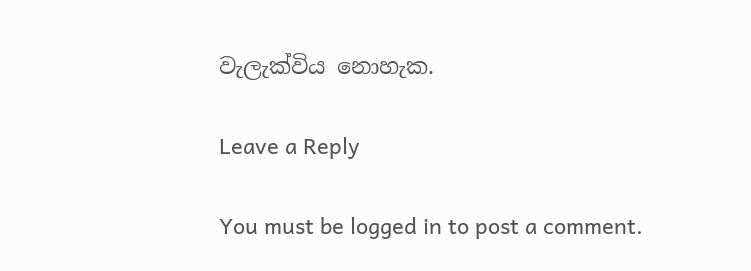වැලැක්විය නොහැක.

Leave a Reply

You must be logged in to post a comment.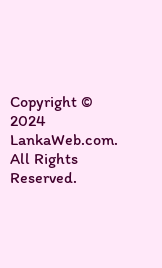Copyright © 2024 LankaWeb.com. All Rights Reserved.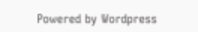Powered by Wordpress